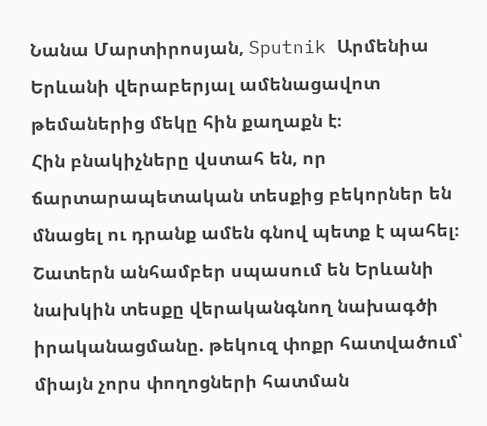Նանա Մարտիրոսյան, Sputnik Արմենիա
Երևանի վերաբերյալ ամենացավոտ թեմաներից մեկը հին քաղաքն է։
Հին բնակիչները վստահ են, որ ճարտարապետական տեսքից բեկորներ են մնացել ու դրանք ամեն գնով պետք է պահել։ Շատերն անհամբեր սպասում են Երևանի նախկին տեսքը վերականգնող նախագծի իրականացմանը. թեկուզ փոքր հատվածում՝ միայն չորս փողոցների հատման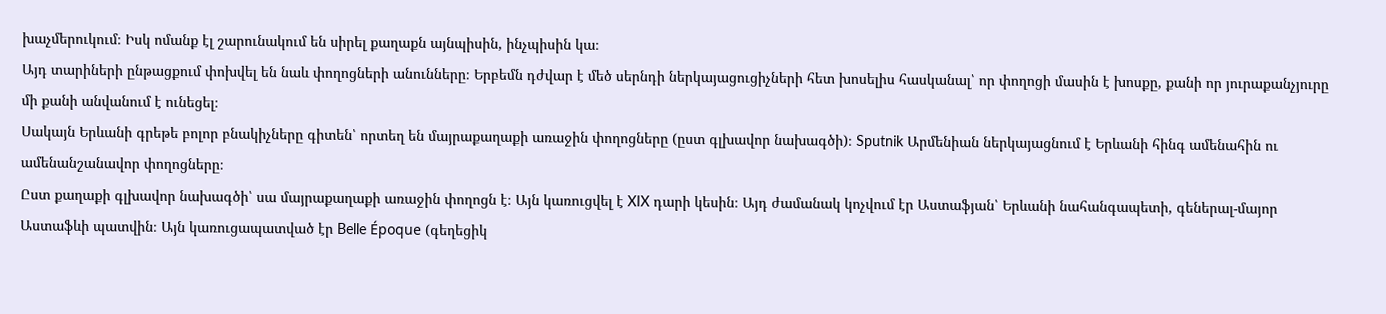խաչմերուկում։ Իսկ ոմանք էլ շարունակում են սիրել քաղաքն այնպիսին, ինչպիսին կա։
Այդ տարիների ընթացքում փոխվել են նաև փողոցների անունները։ Երբեմն դժվար է մեծ սերնդի ներկայացուցիչների հետ խոսելիս հասկանալ՝ որ փողոցի մասին է խոսքը, քանի որ յուրաքանչյուրը մի քանի անվանում է ունեցել։
Սակայն Երևանի գրեթե բոլոր բնակիչները գիտեն՝ որտեղ են մայրաքաղաքի առաջին փողոցները (ըստ գլխավոր նախագծի)։ Sputnik Արմենիան ներկայացնում է Երևանի հինգ ամենահին ու ամենանշանավոր փողոցները։
Ըստ քաղաքի գլխավոր նախագծի՝ սա մայրաքաղաքի առաջին փողոցն է։ Այն կառուցվել է XIX դարի կեսին։ Այդ ժամանակ կոչվում էր Աստաֆյան՝ Երևանի նահանգապետի, գեներալ-մայոր Աստաֆևի պատվին։ Այն կառուցապատված էր Belle Époque (գեղեցիկ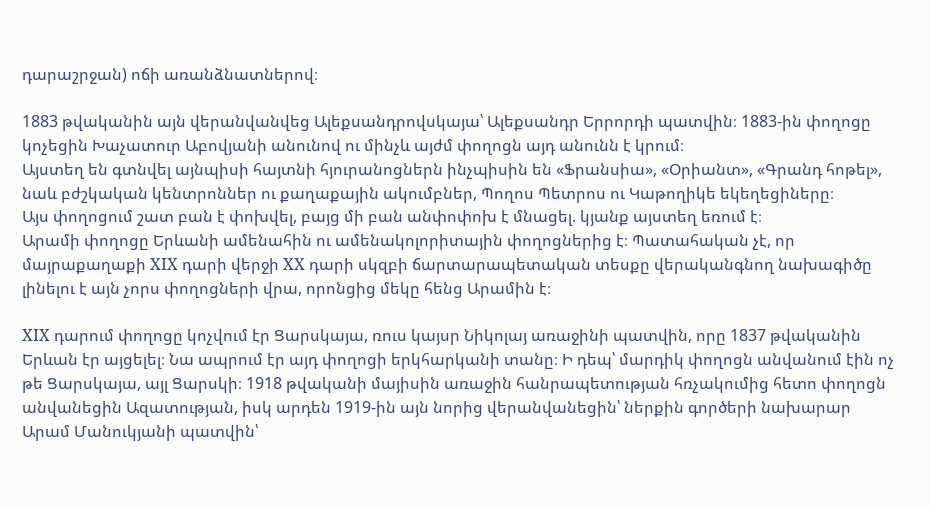դարաշրջան) ոճի առանձնատներով։

1883 թվականին այն վերանվանվեց Ալեքսանդրովսկայա՝ Ալեքսանդր Երրորդի պատվին։ 1883-ին փողոցը կոչեցին Խաչատուր Աբովյանի անունով ու մինչև այժմ փողոցն այդ անունն է կրում։
Այստեղ են գտնվել այնպիսի հայտնի հյուրանոցներն ինչպիսին են «Ֆրանսիա», «Օրիանտ», «Գրանդ հոթել», նաև բժշկական կենտրոններ ու քաղաքային ակումբներ, Պողոս Պետրոս ու Կաթողիկե եկեղեցիները։
Այս փողոցում շատ բան է փոխվել, բայց մի բան անփոփոխ է մնացել. կյանք այստեղ եռում է։
Արամի փողոցը Երևանի ամենահին ու ամենակոլորիտային փողոցներից է։ Պատահական չէ, որ մայրաքաղաքի XIX դարի վերջի XX դարի սկզբի ճարտարապետական տեսքը վերականգնող նախագիծը լինելու է այն չորս փողոցների վրա, որոնցից մեկը հենց Արամին է։

XIX դարում փողոցը կոչվում էր Ցարսկայա, ռուս կայսր Նիկոլայ առաջինի պատվին, որը 1837 թվականին Երևան էր այցելել։ Նա ապրում էր այդ փողոցի երկհարկանի տանը։ Ի դեպ՝ մարդիկ փողոցն անվանում էին ոչ թե Ցարսկայա, այլ Ցարսկի։ 1918 թվականի մայիսին առաջին հանրապետության հռչակումից հետո փողոցն անվանեցին Ազատության, իսկ արդեն 1919-ին այն նորից վերանվանեցին՝ ներքին գործերի նախարար Արամ Մանուկյանի պատվին՝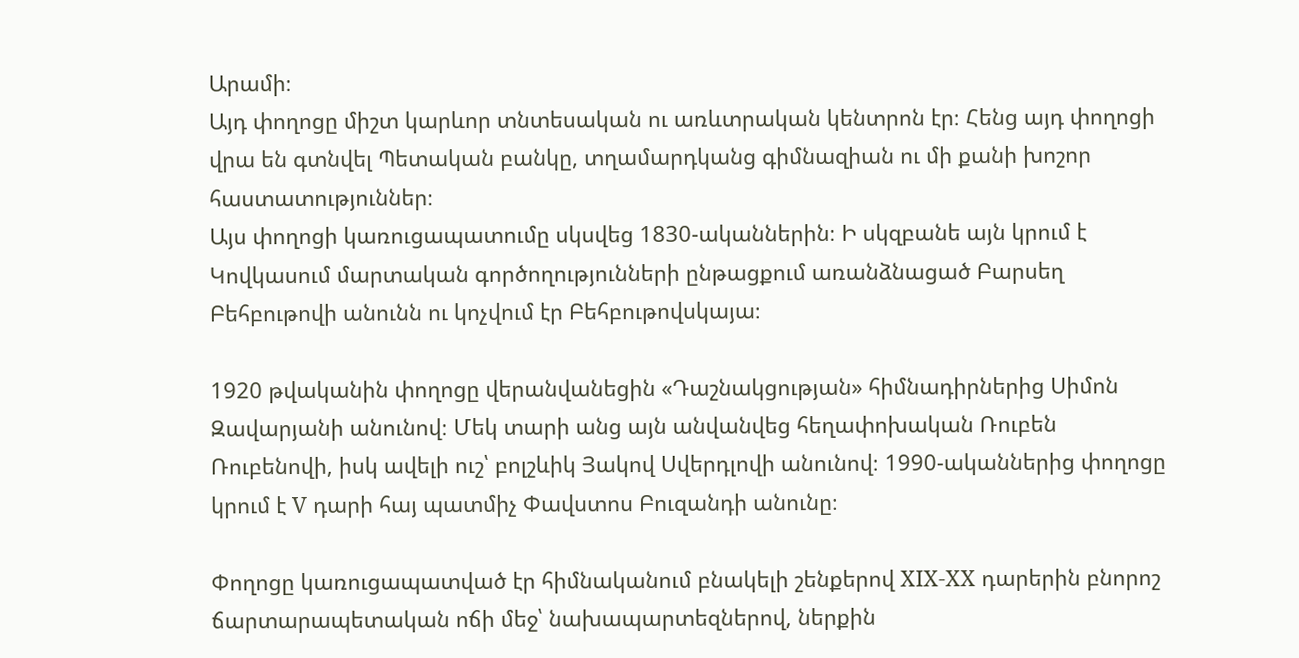Արամի։
Այդ փողոցը միշտ կարևոր տնտեսական ու առևտրական կենտրոն էր։ Հենց այդ փողոցի վրա են գտնվել Պետական բանկը, տղամարդկանց գիմնազիան ու մի քանի խոշոր հաստատություններ։
Այս փողոցի կառուցապատումը սկսվեց 1830-ականներին։ Ի սկզբանե այն կրում է Կովկասում մարտական գործողությունների ընթացքում առանձնացած Բարսեղ Բեհբութովի անունն ու կոչվում էր Բեհբութովսկայա։

1920 թվականին փողոցը վերանվանեցին «Դաշնակցության» հիմնադիրներից Սիմոն Զավարյանի անունով։ Մեկ տարի անց այն անվանվեց հեղափոխական Ռուբեն Ռուբենովի, իսկ ավելի ուշ՝ բոլշևիկ Յակով Սվերդլովի անունով։ 1990-ականներից փողոցը կրում է V դարի հայ պատմիչ Փավստոս Բուզանդի անունը։

Փողոցը կառուցապատված էր հիմնականում բնակելի շենքերով XIX-XX դարերին բնորոշ ճարտարապետական ոճի մեջ՝ նախապարտեզներով, ներքին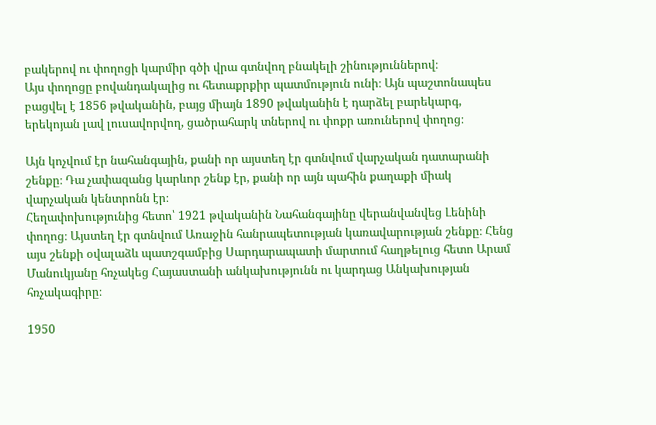բակերով ու փողոցի կարմիր գծի վրա գտնվող բնակելի շինություններով։
Այս փողոցը բովանդակալից ու հետաքրքիր պատմություն ունի։ Այն պաշտոնապես բացվել է 1856 թվականին, բայց միայն 1890 թվականին է դարձել բարեկարգ, երեկոյան լավ լուսավորվող, ցածրահարկ տներով ու փոքր առուներով փողոց։

Այն կոչվում էր նահանգային, քանի որ այստեղ էր գտնվում վարչական դատարանի շենքը։ Դա չափազանց կարևոր շենք էր, քանի որ այն պահին քաղաքի միակ վարչական կենտրոնն էր։
Հեղափոխությունից հետո՝ 1921 թվականին Նահանգայինը վերանվանվեց Լենինի փողոց։ Այստեղ էր գտնվում Առաջին հանրապետության կառավարության շենքը։ Հենց այս շենքի օվալաձև պատշգամբից Սարդարապատի մարտում հաղթելուց հետո Արամ Մանուկյանը հռչակեց Հայաստանի անկախությունն ու կարդաց Անկախության հռչակագիրը։

1950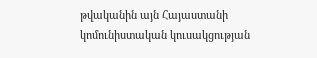թվականին այն Հայաստանի կոմունիստական կուսակցության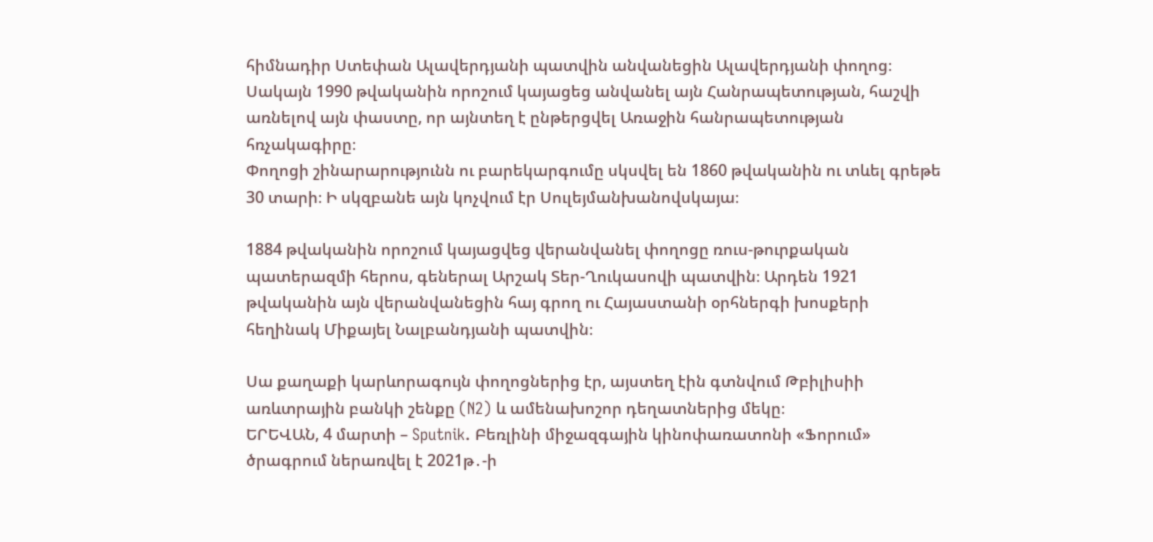հիմնադիր Ստեփան Ալավերդյանի պատվին անվանեցին Ալավերդյանի փողոց։ Սակայն 1990 թվականին որոշում կայացեց անվանել այն Հանրապետության, հաշվի առնելով այն փաստը, որ այնտեղ է ընթերցվել Առաջին հանրապետության հռչակագիրը։
Փողոցի շինարարությունն ու բարեկարգումը սկսվել են 1860 թվականին ու տևել գրեթե 30 տարի։ Ի սկզբանե այն կոչվում էր Սուլեյմանխանովսկայա։

1884 թվականին որոշում կայացվեց վերանվանել փողոցը ռուս-թուրքական պատերազմի հերոս, գեներալ Արշակ Տեր-Ղուկասովի պատվին։ Արդեն 1921 թվականին այն վերանվանեցին հայ գրող ու Հայաստանի օրհներգի խոսքերի հեղինակ Միքայել Նալբանդյանի պատվին։

Սա քաղաքի կարևորագույն փողոցներից էր, այստեղ էին գտնվում Թբիլիսիի առևտրային բանկի շենքը (N2) և ամենախոշոր դեղատներից մեկը։
ԵՐԵՎԱՆ, 4 մարտի – Sputnik. Բեռլինի միջազգային կինոփառատոնի «Ֆորում» ծրագրում ներառվել է 2021թ․-ի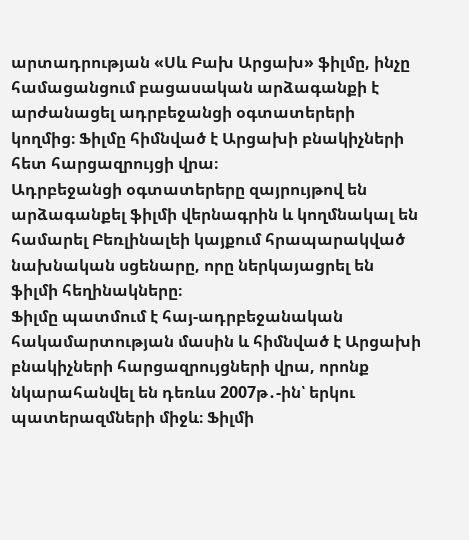արտադրության «Սև Բախ Արցախ» ֆիլմը, ինչը համացանցում բացասական արձագանքի է արժանացել ադրբեջանցի օգտատերերի կողմից։ Ֆիլմը հիմնված է Արցախի բնակիչների հետ հարցազրույցի վրա։
Ադրբեջանցի օգտատերերը զայրույթով են արձագանքել ֆիլմի վերնագրին և կողմնակալ են համարել Բեռլինալեի կայքում հրապարակված նախնական սցենարը, որը ներկայացրել են ֆիլմի հեղինակները։
Ֆիլմը պատմում է հայ-ադրբեջանական հակամարտության մասին և հիմնված է Արցախի բնակիչների հարցազրույցների վրա, որոնք նկարահանվել են դեռևս 2007թ․-ին՝ երկու պատերազմների միջև։ Ֆիլմի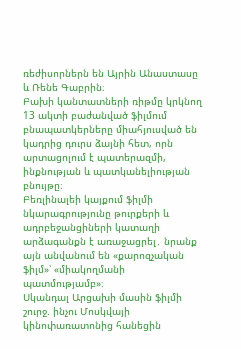ռեժիսորներն են Այրին Անաստասը և Ռենե Գաբրին։
Բախի կանտատների ռիթմը կրկնող 13 ակտի բաժանված ֆիլմում բնապատկերները միահյուսված են կադրից դուրս ձայնի հետ, որն արտացոլում է պատերազմի, ինքնության և պատկանելիության բնույթը։
Բեռլինալեի կայքում ֆիլմի նկարագրությունը թուրքերի և ադրբեջանցիների կատաղի արձագանքն է առաջացրել․ նրանք այն անվանում են «քարոզչական ֆիլմ»՝ «միակողմանի պատմությամբ»։
Սկանդալ Արցախի մասին ֆիլմի շուրջ. ինչու Մոսկվայի կինոփառատոնից հանեցին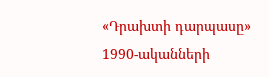«Դրախտի դարպասը»
1990-ականների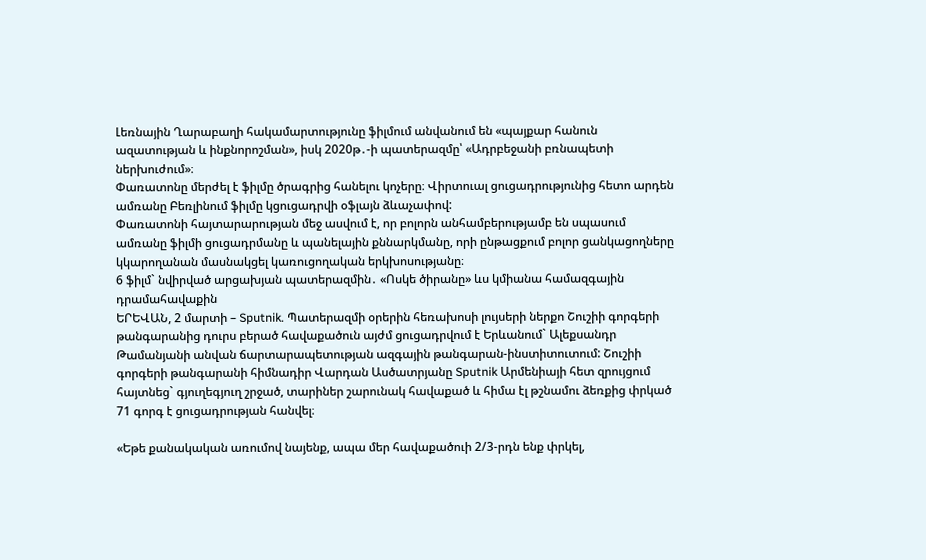Լեռնային Ղարաբաղի հակամարտությունը ֆիլմում անվանում են «պայքար հանուն ազատության և ինքնորոշման», իսկ 2020թ․-ի պատերազմը՝ «Ադրբեջանի բռնապետի ներխուժում»։
Փառատոնը մերժել է ֆիլմը ծրագրից հանելու կոչերը։ Վիրտուալ ցուցադրությունից հետո արդեն ամռանը Բեռլինում ֆիլմը կցուցադրվի օֆլայն ձևաչափով:
Փառատոնի հայտարարության մեջ ասվում է, որ բոլորն անհամբերությամբ են սպասում ամռանը ֆիլմի ցուցադրմանը և պանելային քննարկմանը, որի ընթացքում բոլոր ցանկացողները կկարողանան մասնակցել կառուցողական երկխոսությանը։
6 ֆիլմ` նվիրված արցախյան պատերազմին․ «Ոսկե ծիրանը» ևս կմիանա համազգային դրամահավաքին
ԵՐԵՎԱՆ, 2 մարտի – Sputnik. Պատերազմի օրերին հեռախոսի լույսերի ներքո Շուշիի գորգերի թանգարանից դուրս բերած հավաքածուն այժմ ցուցադրվում է Երևանում` Ալեքսանդր Թամանյանի անվան ճարտարապետության ազգային թանգարան-ինստիտուտում: Շուշիի գորգերի թանգարանի հիմնադիր Վարդան Ասծատրյանը Sputnik Արմենիայի հետ զրույցում հայտնեց` գյուղեգյուղ շրջած, տարիներ շարունակ հավաքած և հիմա էլ թշնամու ձեռքից փրկած 71 գորգ է ցուցադրության հանվել։

«Եթե քանակական առումով նայենք, ապա մեր հավաքածուի 2/3-րդն ենք փրկել,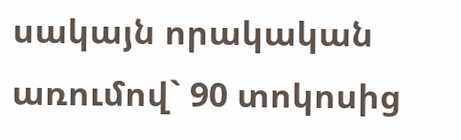սակայն որակական առումով` 90 տոկոսից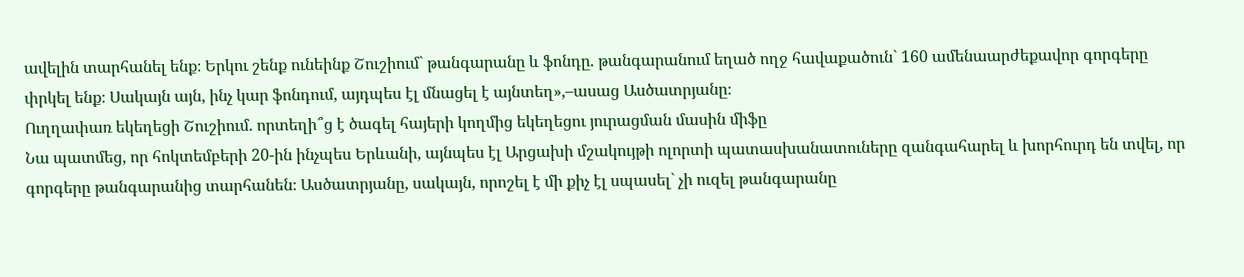ավելին տարհանել ենք։ Երկու շենք ունեինք Շուշիում` թանգարանը և ֆոնդը. թանգարանում եղած ողջ հավաքածուն` 160 ամենաարժեքավոր գորգերը փրկել ենք։ Սակայն այն, ինչ կար ֆոնդում, այդպես էլ մնացել է այնտեղ»,–ասաց Ասծատրյանը։
Ուղղափառ եկեղեցի Շուշիում. որտեղի՞ց է ծագել հայերի կողմից եկեղեցու յուրացման մասին միֆը
Նա պատմեց, որ հոկտեմբերի 20-ին ինչպես Երևանի, այնպես էլ Արցախի մշակույթի ոլորտի պատասխանատուները զանգահարել և խորհուրդ են տվել, որ գորգերը թանգարանից տարհանեն։ Ասծատրյանը, սակայն, որոշել է մի քիչ էլ սպասել` չի ուզել թանգարանը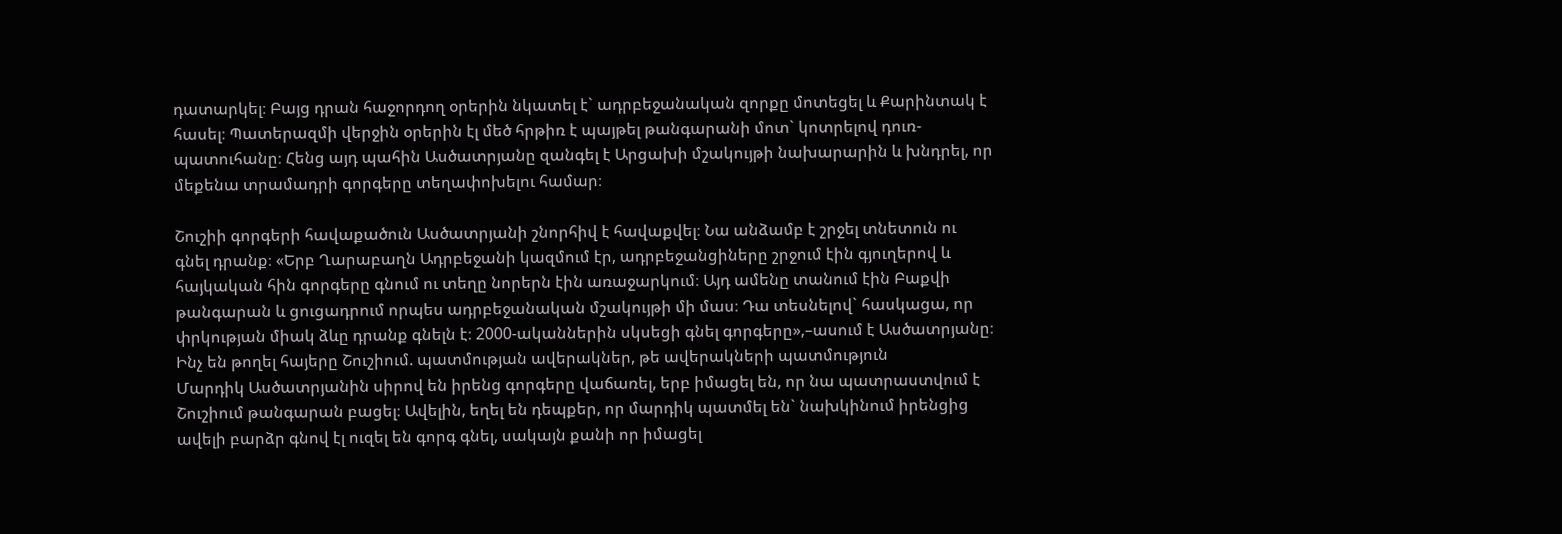դատարկել։ Բայց դրան հաջորդող օրերին նկատել է` ադրբեջանական զորքը մոտեցել և Քարինտակ է հասել։ Պատերազմի վերջին օրերին էլ մեծ հրթիռ է պայթել թանգարանի մոտ` կոտրելով դուռ-պատուհանը։ Հենց այդ պահին Ասծատրյանը զանգել է Արցախի մշակույթի նախարարին և խնդրել, որ մեքենա տրամադրի գորգերը տեղափոխելու համար։

Շուշիի գորգերի հավաքածուն Ասծատրյանի շնորհիվ է հավաքվել։ Նա անձամբ է շրջել տնետուն ու գնել դրանք։ «Երբ Ղարաբաղն Ադրբեջանի կազմում էր, ադրբեջանցիները շրջում էին գյուղերով և հայկական հին գորգերը գնում ու տեղը նորերն էին առաջարկում։ Այդ ամենը տանում էին Բաքվի թանգարան և ցուցադրում որպես ադրբեջանական մշակույթի մի մաս։ Դա տեսնելով` հասկացա, որ փրկության միակ ձևը դրանք գնելն է։ 2000-ականներին սկսեցի գնել գորգերը»,–ասում է Ասծատրյանը։
Ինչ են թողել հայերը Շուշիում. պատմության ավերակներ, թե ավերակների պատմություն
Մարդիկ Ասծատրյանին սիրով են իրենց գորգերը վաճառել, երբ իմացել են, որ նա պատրաստվում է Շուշիում թանգարան բացել։ Ավելին, եղել են դեպքեր, որ մարդիկ պատմել են` նախկինում իրենցից ավելի բարձր գնով էլ ուզել են գորգ գնել, սակայն քանի որ իմացել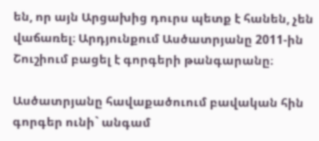են, որ այն Արցախից դուրս պետք է հանեն, չեն վաճառել։ Արդյունքում Ասծատրյանը 2011-ին Շուշիում բացել է գորգերի թանգարանը։

Ասծատրյանը հավաքածուում բավական հին գորգեր ունի` անգամ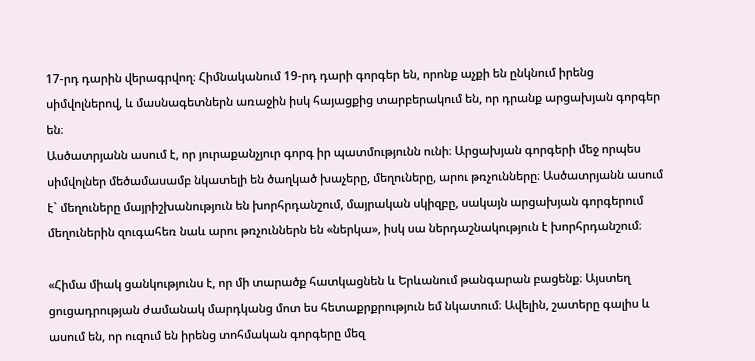17-րդ դարին վերագրվող։ Հիմնականում 19-րդ դարի գորգեր են, որոնք աչքի են ընկնում իրենց սիմվոլներով, և մասնագետներն առաջին իսկ հայացքից տարբերակում են, որ դրանք արցախյան գորգեր են։
Ասծատրյանն ասում է, որ յուրաքանչյուր գորգ իր պատմությունն ունի։ Արցախյան գորգերի մեջ որպես սիմվոլներ մեծամասամբ նկատելի են ծաղկած խաչերը, մեղուները, արու թռչունները։ Ասծատրյանն ասում է` մեղուները մայրիշխանություն են խորհրդանշում, մայրական սկիզբը, սակայն արցախյան գորգերում մեղուներին զուգահեռ նաև արու թռչուններն են «ներկա», իսկ սա ներդաշնակություն է խորհրդանշում։

«Հիմա միակ ցանկությունս է, որ մի տարածք հատկացնեն և Երևանում թանգարան բացենք։ Այստեղ ցուցադրության ժամանակ մարդկանց մոտ ես հետաքրքրություն եմ նկատում։ Ավելին, շատերը գալիս և ասում են, որ ուզում են իրենց տոհմական գորգերը մեզ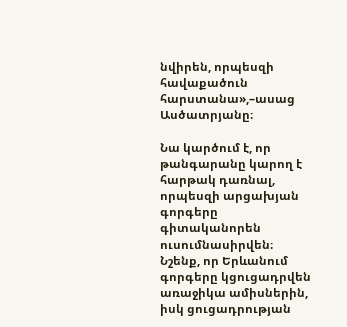նվիրեն, որպեսզի հավաքածուն հարստանա»,–ասաց Ասծատրյանը։

Նա կարծում է, որ թանգարանը կարող է հարթակ դառնալ, որպեսզի արցախյան գորգերը գիտականորեն ուսումնասիրվեն։
Նշենք, որ Երևանում գորգերը կցուցադրվեն առաջիկա ամիսներին, իսկ ցուցադրության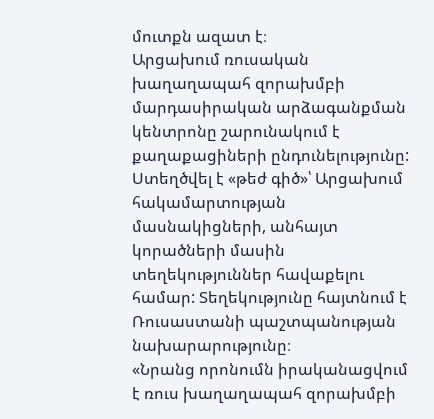մուտքն ազատ է։
Արցախում ռուսական խաղաղապահ զորախմբի մարդասիրական արձագանքման կենտրոնը շարունակում է քաղաքացիների ընդունելությունը: Ստեղծվել է «թեժ գիծ»՝ Արցախում հակամարտության մասնակիցների, անհայտ կորածների մասին տեղեկություններ հավաքելու համար: Տեղեկությունը հայտնում է Ռուսաստանի պաշտպանության նախարարությունը։
«Նրանց որոնումն իրականացվում է ռուս խաղաղապահ զորախմբի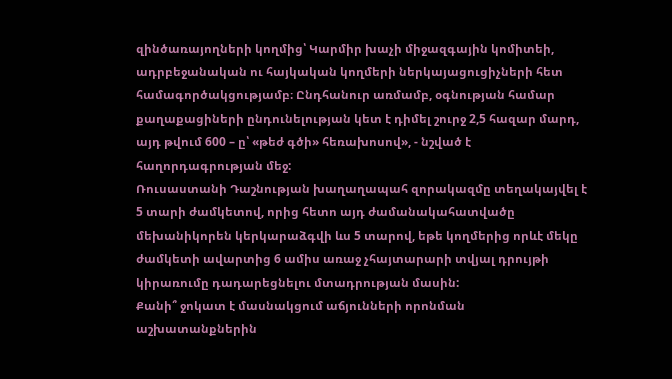զինծառայողների կողմից՝ Կարմիր խաչի միջազգային կոմիտեի, ադրբեջանական ու հայկական կողմերի ներկայացուցիչների հետ համագործակցությամբ։ Ընդհանուր առմամբ, օգնության համար քաղաքացիների ընդունելության կետ է դիմել շուրջ 2,5 հազար մարդ, այդ թվում 600 – ը՝ «թեժ գծի» հեռախոսով», - նշված է հաղորդագրության մեջ:
Ռուսաստանի Դաշնության խաղաղապահ զորակազմը տեղակայվել է 5 տարի ժամկետով, որից հետո այդ ժամանակահատվածը մեխանիկորեն կերկարաձգվի ևս 5 տարով, եթե կողմերից որևէ մեկը ժամկետի ավարտից 6 ամիս առաջ չհայտարարի տվյալ դրույթի կիրառումը դադարեցնելու մտադրության մասին:
Քանի՞ ջոկատ է մասնակցում աճյունների որոնման աշխատանքներին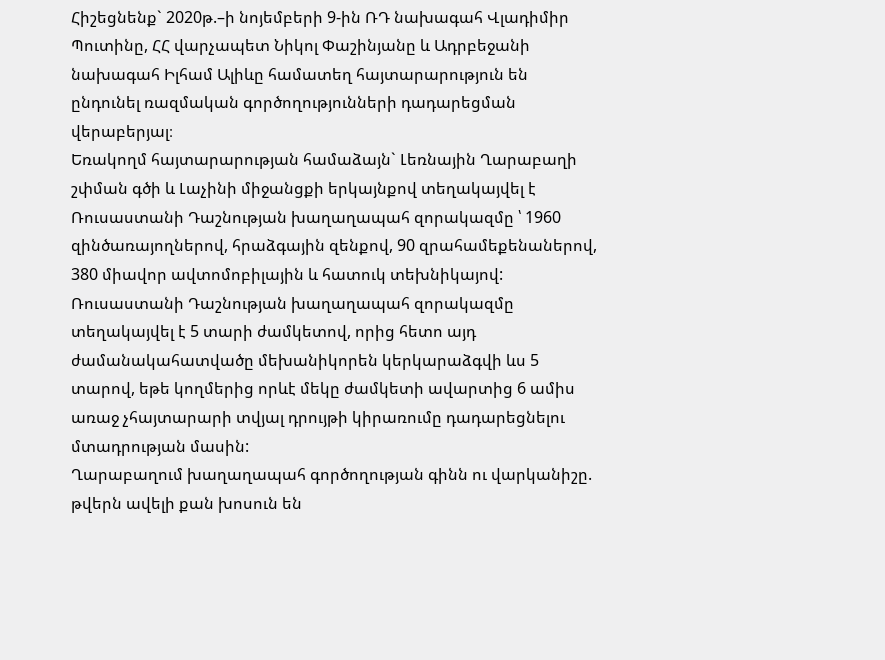Հիշեցնենք` 2020թ.–ի նոյեմբերի 9-ին ՌԴ նախագահ Վլադիմիր Պուտինը, ՀՀ վարչապետ Նիկոլ Փաշինյանը և Ադրբեջանի նախագահ Իլհամ Ալիևը համատեղ հայտարարություն են ընդունել ռազմական գործողությունների դադարեցման վերաբերյալ։
Եռակողմ հայտարարության համաձայն` Լեռնային Ղարաբաղի շփման գծի և Լաչինի միջանցքի երկայնքով տեղակայվել է Ռուսաստանի Դաշնության խաղաղապահ զորակազմը ՝ 1960 զինծառայողներով, հրաձգային զենքով, 90 զրահամեքենաներով, 380 միավոր ավտոմոբիլային և հատուկ տեխնիկայով:
Ռուսաստանի Դաշնության խաղաղապահ զորակազմը տեղակայվել է 5 տարի ժամկետով, որից հետո այդ ժամանակահատվածը մեխանիկորեն կերկարաձգվի ևս 5 տարով, եթե կողմերից որևէ մեկը ժամկետի ավարտից 6 ամիս առաջ չհայտարարի տվյալ դրույթի կիրառումը դադարեցնելու մտադրության մասին:
Ղարաբաղում խաղաղապահ գործողության գինն ու վարկանիշը. թվերն ավելի քան խոսուն են